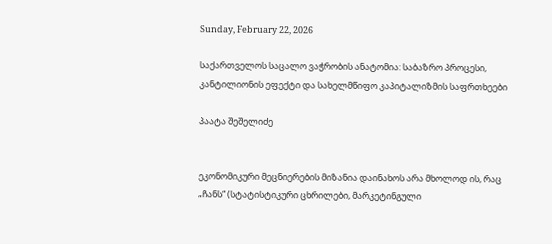Sunday, February 22, 2026

საქართველოს საცალო ვაჭრობის ანატომია: საბაზრო პროცესი, კანტილიონის ეფექტი და სახელმწიფო კაპიტალიზმის საფრთხეები

პაატა შეშელიძე


ეკონომიკური მეცნიერების მიზანია დაინახოს არა მხოლოდ ის, რაც „ჩანს“ (სტატისტიკური ცხრილები, მარკეტინგული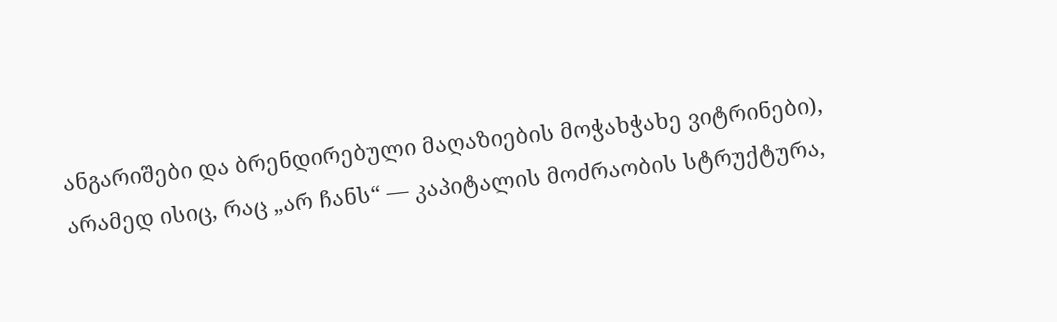ანგარიშები და ბრენდირებული მაღაზიების მოჭახჭახე ვიტრინები), არამედ ისიც, რაც „არ ჩანს“ — კაპიტალის მოძრაობის სტრუქტურა,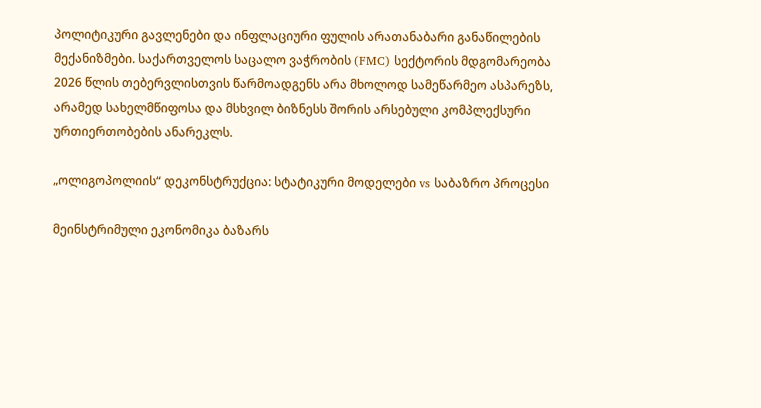პოლიტიკური გავლენები და ინფლაციური ფულის არათანაბარი განაწილების მექანიზმები. საქართველოს საცალო ვაჭრობის (FMC) სექტორის მდგომარეობა 2026 წლის თებერვლისთვის წარმოადგენს არა მხოლოდ სამეწარმეო ასპარეზს, არამედ სახელმწიფოსა და მსხვილ ბიზნესს შორის არსებული კომპლექსური ურთიერთობების ანარეკლს.

„ოლიგოპოლიის“ დეკონსტრუქცია: სტატიკური მოდელები vs საბაზრო პროცესი

მეინსტრიმული ეკონომიკა ბაზარს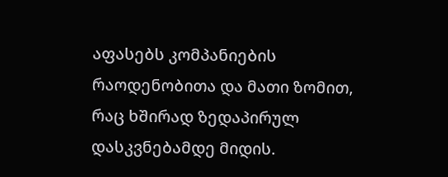აფასებს კომპანიების რაოდენობითა და მათი ზომით, რაც ხშირად ზედაპირულ დასკვნებამდე მიდის.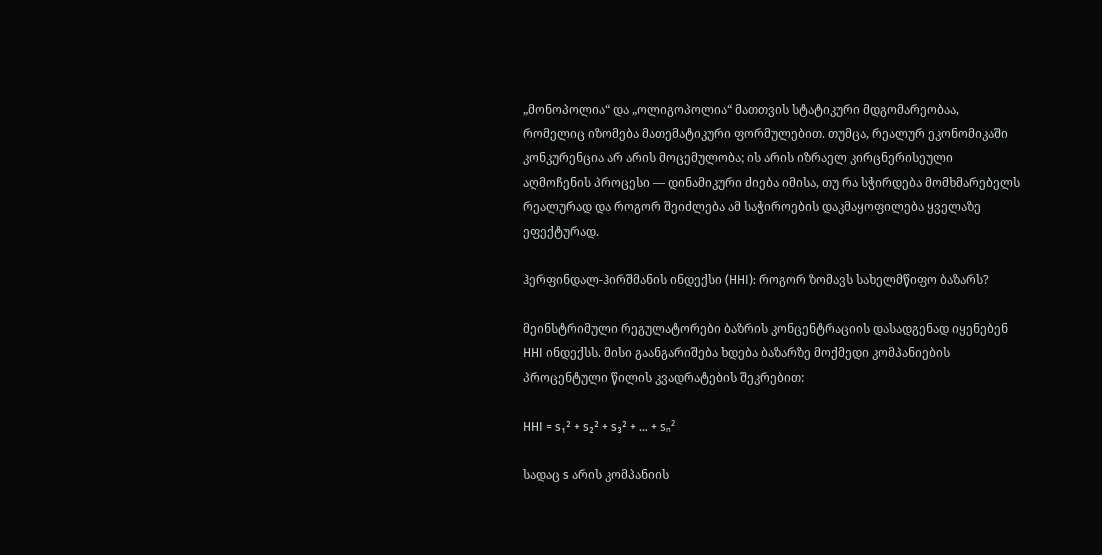„მონოპოლია“ და „ოლიგოპოლია“ მათთვის სტატიკური მდგომარეობაა, რომელიც იზომება მათემატიკური ფორმულებით. თუმცა, რეალურ ეკონომიკაში კონკურენცია არ არის მოცემულობა; ის არის იზრაელ კირცნერისეული აღმოჩენის პროცესი — დინამიკური ძიება იმისა, თუ რა სჭირდება მომხმარებელს რეალურად და როგორ შეიძლება ამ საჭიროების დაკმაყოფილება ყველაზე ეფექტურად.

ჰერფინდალ-ჰირშმანის ინდექსი (HHI): როგორ ზომავს სახელმწიფო ბაზარს?

მეინსტრიმული რეგულატორები ბაზრის კონცენტრაციის დასადგენად იყენებენ HHI ინდექსს. მისი გაანგარიშება ხდება ბაზარზე მოქმედი კომპანიების პროცენტული წილის კვადრატების შეკრებით:

HHI = s₁² + s₂² + s₃² + … + sₙ²

სადაც s არის კომპანიის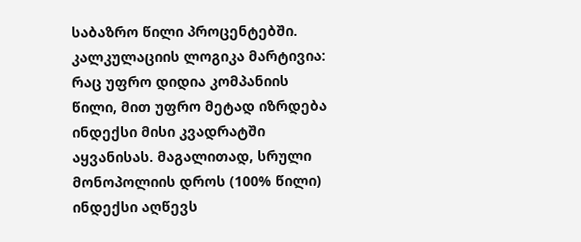საბაზრო წილი პროცენტებში. კალკულაციის ლოგიკა მარტივია: რაც უფრო დიდია კომპანიის წილი, მით უფრო მეტად იზრდება ინდექსი მისი კვადრატში აყვანისას. მაგალითად, სრული მონოპოლიის დროს (100% წილი) ინდექსი აღწევს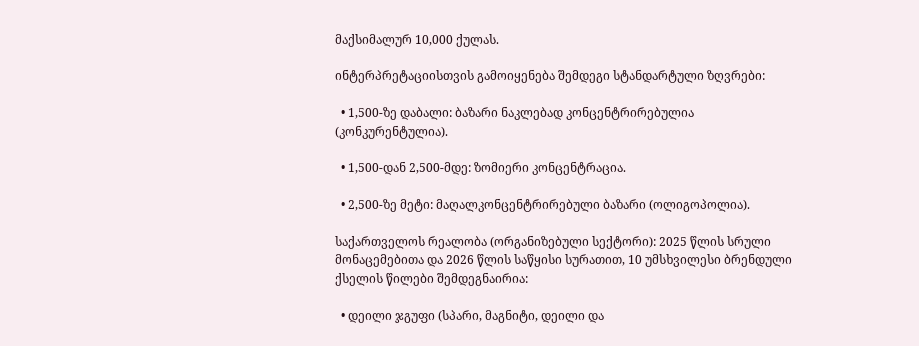მაქსიმალურ 10,000 ქულას.

ინტერპრეტაციისთვის გამოიყენება შემდეგი სტანდარტული ზღვრები:

  • 1,500-ზე დაბალი: ბაზარი ნაკლებად კონცენტრირებულია (კონკურენტულია).

  • 1,500-დან 2,500-მდე: ზომიერი კონცენტრაცია.

  • 2,500-ზე მეტი: მაღალკონცენტრირებული ბაზარი (ოლიგოპოლია).

საქართველოს რეალობა (ორგანიზებული სექტორი): 2025 წლის სრული მონაცემებითა და 2026 წლის საწყისი სურათით, 10 უმსხვილესი ბრენდული ქსელის წილები შემდეგნაირია:

  • დეილი ჯგუფი (სპარი, მაგნიტი, დეილი და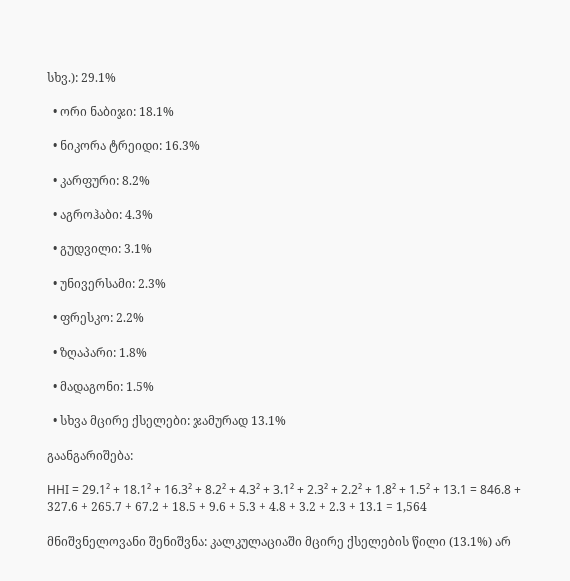სხვ.): 29.1%

  • ორი ნაბიჯი: 18.1%

  • ნიკორა ტრეიდი: 16.3%

  • კარფური: 8.2%

  • აგროჰაბი: 4.3%

  • გუდვილი: 3.1%

  • უნივერსამი: 2.3%

  • ფრესკო: 2.2%

  • ზღაპარი: 1.8%

  • მადაგონი: 1.5%

  • სხვა მცირე ქსელები: ჯამურად 13.1%

გაანგარიშება:

HHI = 29.1² + 18.1² + 16.3² + 8.2² + 4.3² + 3.1² + 2.3² + 2.2² + 1.8² + 1.5² + 13.1 = 846.8 + 327.6 + 265.7 + 67.2 + 18.5 + 9.6 + 5.3 + 4.8 + 3.2 + 2.3 + 13.1 = 1,564

მნიშვნელოვანი შენიშვნა: კალკულაციაში მცირე ქსელების წილი (13.1%) არ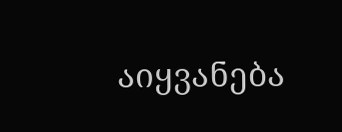აიყვანება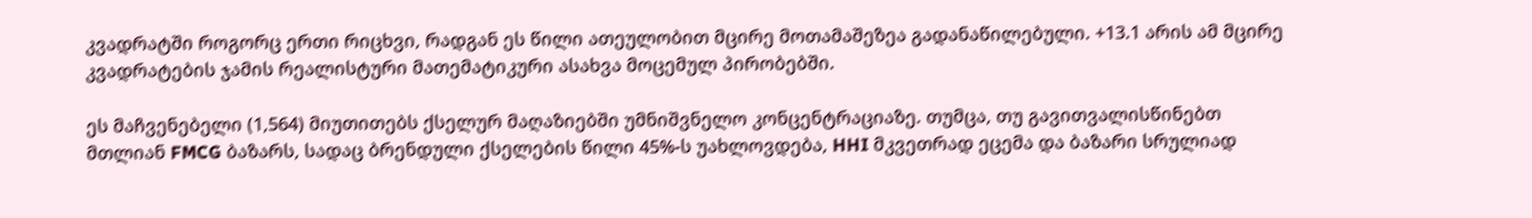კვადრატში როგორც ერთი რიცხვი, რადგან ეს წილი ათეულობით მცირე მოთამაშეზეა გადანაწილებული. +13.1 არის ამ მცირე კვადრატების ჯამის რეალისტური მათემატიკური ასახვა მოცემულ პირობებში.

ეს მაჩვენებელი (1,564) მიუთითებს ქსელურ მაღაზიებში უმნიშვნელო კონცენტრაციაზე. თუმცა, თუ გავითვალისწინებთ მთლიან FMCG ბაზარს, სადაც ბრენდული ქსელების წილი 45%-ს უახლოვდება, HHI მკვეთრად ეცემა და ბაზარი სრულიად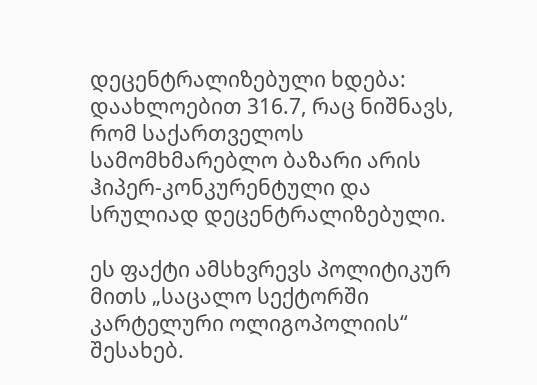დეცენტრალიზებული ხდება: დაახლოებით 316.7, რაც ნიშნავს, რომ საქართველოს სამომხმარებლო ბაზარი არის ჰიპერ-კონკურენტული და სრულიად დეცენტრალიზებული.

ეს ფაქტი ამსხვრევს პოლიტიკურ მითს „საცალო სექტორში კარტელური ოლიგოპოლიის“ შესახებ.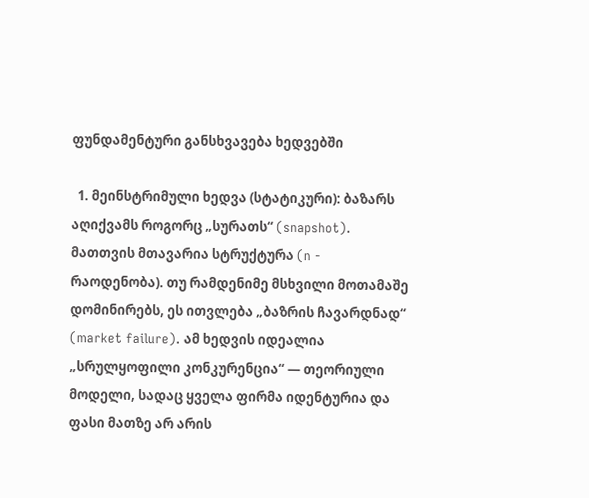ფუნდამენტური განსხვავება ხედვებში

  1. მეინსტრიმული ხედვა (სტატიკური): ბაზარს აღიქვამს როგორც „სურათს“ (snapshot). მათთვის მთავარია სტრუქტურა (n - რაოდენობა). თუ რამდენიმე მსხვილი მოთამაშე დომინირებს, ეს ითვლება „ბაზრის ჩავარდნად“ (market failure). ამ ხედვის იდეალია „სრულყოფილი კონკურენცია“ — თეორიული მოდელი, სადაც ყველა ფირმა იდენტურია და ფასი მათზე არ არის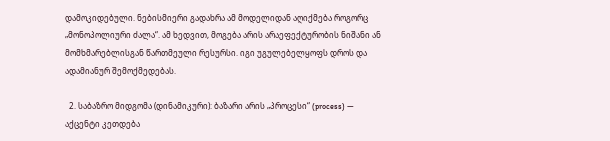დამოკიდებული. ნებისმიერი გადახრა ამ მოდელიდან აღიქმება როგორც „მონოპოლიური ძალა“. ამ ხედვით, მოგება არის არაეფექტურობის ნიშანი ან მომხმარებლისგან წართმეული რესურსი. იგი უგულებელყოფს დროს და ადამიანურ შემოქმედებას.

  2. საბაზრო მიდგომა (დინამიკური): ბაზარი არის „პროცესი“ (process) — აქცენტი კეთდება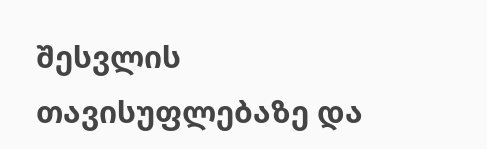შესვლის თავისუფლებაზე და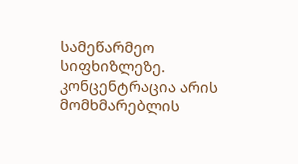სამეწარმეო სიფხიზლეზე. კონცენტრაცია არის მომხმარებლის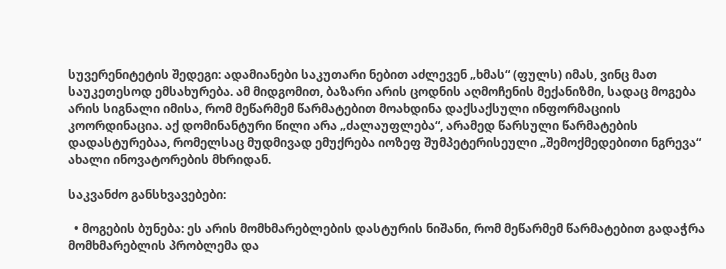სუვერენიტეტის შედეგი: ადამიანები საკუთარი ნებით აძლევენ „ხმას“ (ფულს) იმას, ვინც მათ საუკეთესოდ ემსახურება. ამ მიდგომით, ბაზარი არის ცოდნის აღმოჩენის მექანიზმი, სადაც მოგება არის სიგნალი იმისა, რომ მეწარმემ წარმატებით მოახდინა დაქსაქსული ინფორმაციის კოორდინაცია. აქ დომინანტური წილი არა „ძალაუფლება“, არამედ წარსული წარმატების დადასტურებაა, რომელსაც მუდმივად ემუქრება იოზეფ შუმპეტერისეული „შემოქმედებითი ნგრევა“ ახალი ინოვატორების მხრიდან.

საკვანძო განსხვავებები:

  • მოგების ბუნება: ეს არის მომხმარებლების დასტურის ნიშანი, რომ მეწარმემ წარმატებით გადაჭრა მომხმარებლის პრობლემა და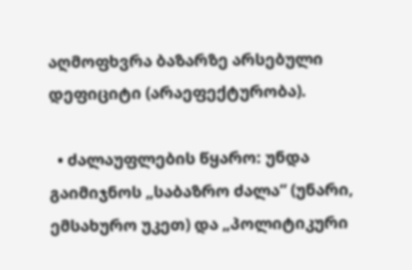აღმოფხვრა ბაზარზე არსებული დეფიციტი (არაეფექტურობა).

  • ძალაუფლების წყარო: უნდა გაიმიჯნოს „საბაზრო ძალა“ (უნარი, ემსახურო უკეთ) და „პოლიტიკური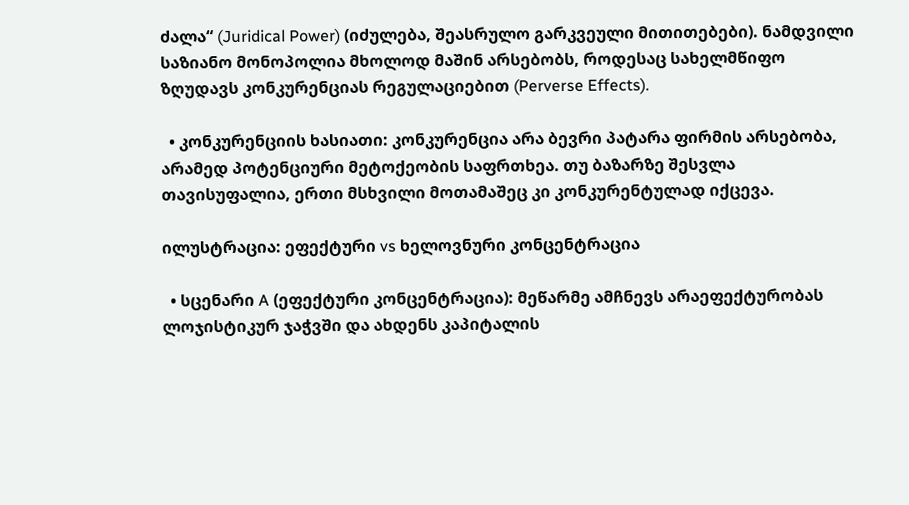ძალა“ (Juridical Power) (იძულება, შეასრულო გარკვეული მითითებები). ნამდვილი საზიანო მონოპოლია მხოლოდ მაშინ არსებობს, როდესაც სახელმწიფო ზღუდავს კონკურენციას რეგულაციებით (Perverse Effects).

  • კონკურენციის ხასიათი: კონკურენცია არა ბევრი პატარა ფირმის არსებობა, არამედ პოტენციური მეტოქეობის საფრთხეა. თუ ბაზარზე შესვლა თავისუფალია, ერთი მსხვილი მოთამაშეც კი კონკურენტულად იქცევა.

ილუსტრაცია: ეფექტური vs ხელოვნური კონცენტრაცია

  • სცენარი A (ეფექტური კონცენტრაცია): მეწარმე ამჩნევს არაეფექტურობას ლოჯისტიკურ ჯაჭვში და ახდენს კაპიტალის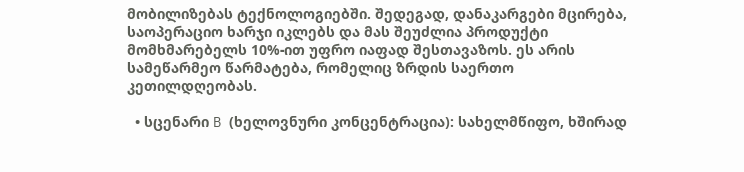მობილიზებას ტექნოლოგიებში. შედეგად, დანაკარგები მცირება, საოპერაციო ხარჯი იკლებს და მას შეუძლია პროდუქტი მომხმარებელს 10%-ით უფრო იაფად შესთავაზოს. ეს არის სამეწარმეო წარმატება, რომელიც ზრდის საერთო კეთილდღეობას.

  • სცენარი B (ხელოვნური კონცენტრაცია): სახელმწიფო, ხშირად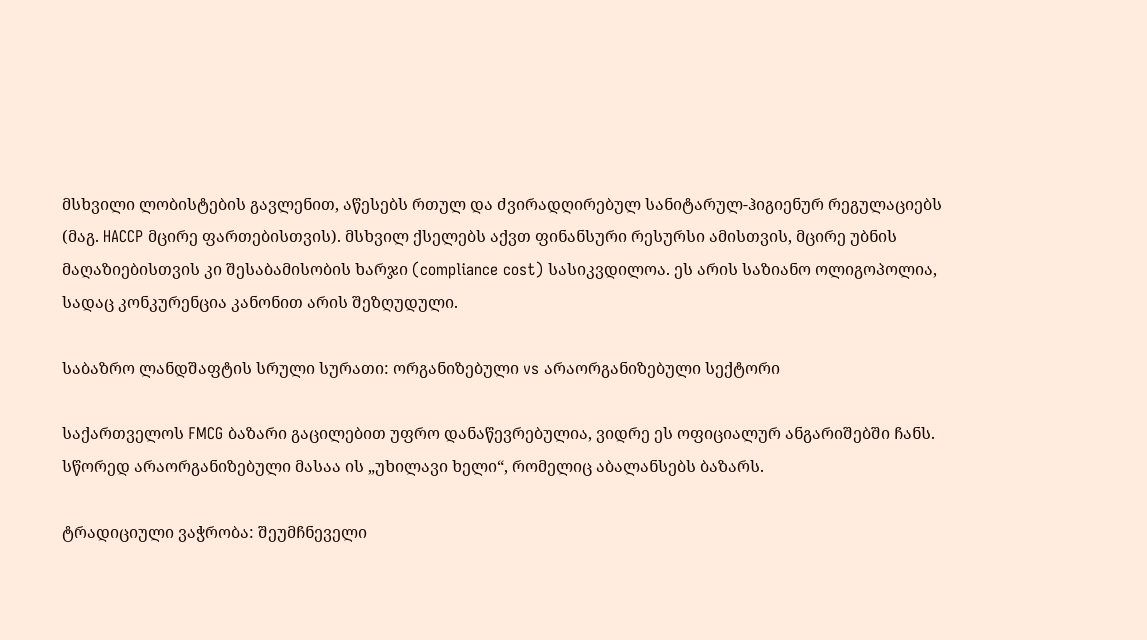მსხვილი ლობისტების გავლენით, აწესებს რთულ და ძვირადღირებულ სანიტარულ-ჰიგიენურ რეგულაციებს (მაგ. HACCP მცირე ფართებისთვის). მსხვილ ქსელებს აქვთ ფინანსური რესურსი ამისთვის, მცირე უბნის მაღაზიებისთვის კი შესაბამისობის ხარჯი (compliance cost) სასიკვდილოა. ეს არის საზიანო ოლიგოპოლია, სადაც კონკურენცია კანონით არის შეზღუდული.

საბაზრო ლანდშაფტის სრული სურათი: ორგანიზებული vs არაორგანიზებული სექტორი

საქართველოს FMCG ბაზარი გაცილებით უფრო დანაწევრებულია, ვიდრე ეს ოფიციალურ ანგარიშებში ჩანს. სწორედ არაორგანიზებული მასაა ის „უხილავი ხელი“, რომელიც აბალანსებს ბაზარს.

ტრადიციული ვაჭრობა: შეუმჩნეველი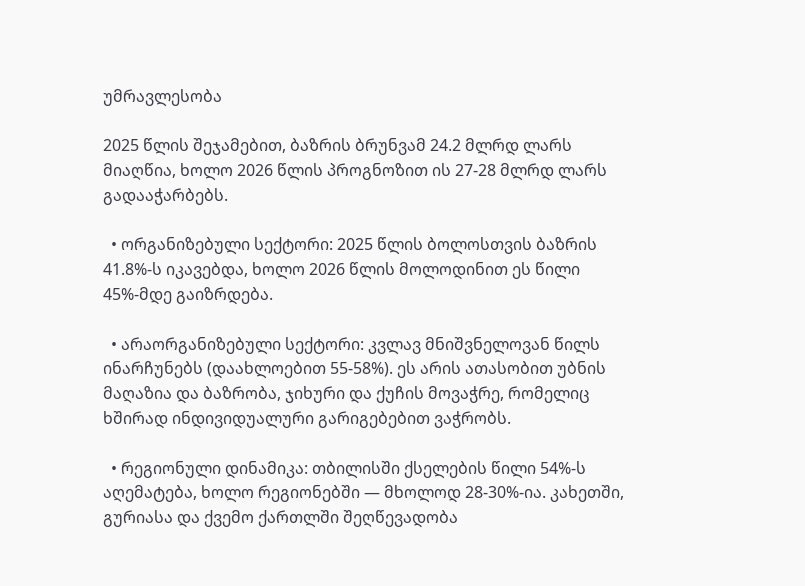უმრავლესობა

2025 წლის შეჯამებით, ბაზრის ბრუნვამ 24.2 მლრდ ლარს მიაღწია, ხოლო 2026 წლის პროგნოზით ის 27-28 მლრდ ლარს გადააჭარბებს.

  • ორგანიზებული სექტორი: 2025 წლის ბოლოსთვის ბაზრის 41.8%-ს იკავებდა, ხოლო 2026 წლის მოლოდინით ეს წილი 45%-მდე გაიზრდება.

  • არაორგანიზებული სექტორი: კვლავ მნიშვნელოვან წილს ინარჩუნებს (დაახლოებით 55-58%). ეს არის ათასობით უბნის მაღაზია და ბაზრობა, ჯიხური და ქუჩის მოვაჭრე, რომელიც ხშირად ინდივიდუალური გარიგებებით ვაჭრობს.

  • რეგიონული დინამიკა: თბილისში ქსელების წილი 54%-ს აღემატება, ხოლო რეგიონებში — მხოლოდ 28-30%-ია. კახეთში, გურიასა და ქვემო ქართლში შეღწევადობა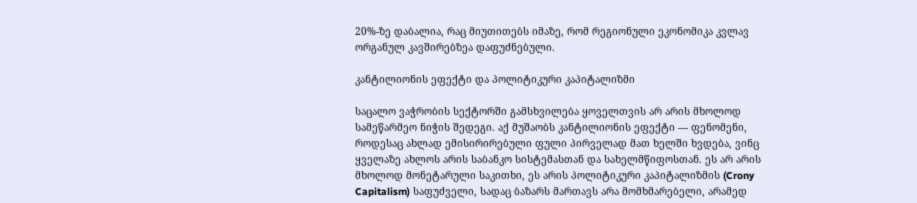20%-ზე დაბალია, რაც მიუთითებს იმაზე, რომ რეგიონული ეკონომიკა კვლავ ორგანულ კავშირებზეა დაფუძნებული.

კანტილიონის ეფექტი და პოლიტიკური კაპიტალიზმი

საცალო ვაჭრობის სექტორში გამსხვილება ყოველთვის არ არის მხოლოდ სამეწარმეო ნიჭის შედეგი. აქ მუშაობს კანტილიონის ეფექტი — ფენომენი, როდესაც ახლად ემისირირებული ფული პირველად მათ ხელში ხვდება, ვინც ყველაზე ახლოს არის საბანკო სისტემასთან და სახელმწიფოსთან. ეს არ არის მხოლოდ მონეტარული საკითხი, ეს არის პოლიტიკური კაპიტალიზმის (Crony Capitalism) საფუძველი, სადაც ბაზარს მართავს არა მომხმარებელი, არამედ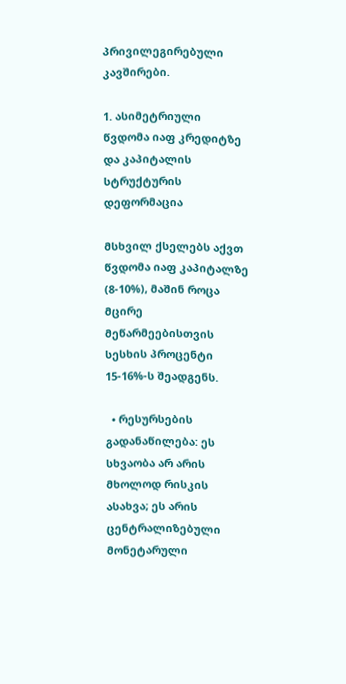პრივილეგირებული კავშირები.

1. ასიმეტრიული წვდომა იაფ კრედიტზე და კაპიტალის სტრუქტურის დეფორმაცია

მსხვილ ქსელებს აქვთ წვდომა იაფ კაპიტალზე (8-10%), მაშინ როცა მცირე მეწარმეებისთვის სესხის პროცენტი 15-16%-ს შეადგენს.

  • რესურსების გადანაწილება: ეს სხვაობა არ არის მხოლოდ რისკის ასახვა; ეს არის ცენტრალიზებული მონეტარული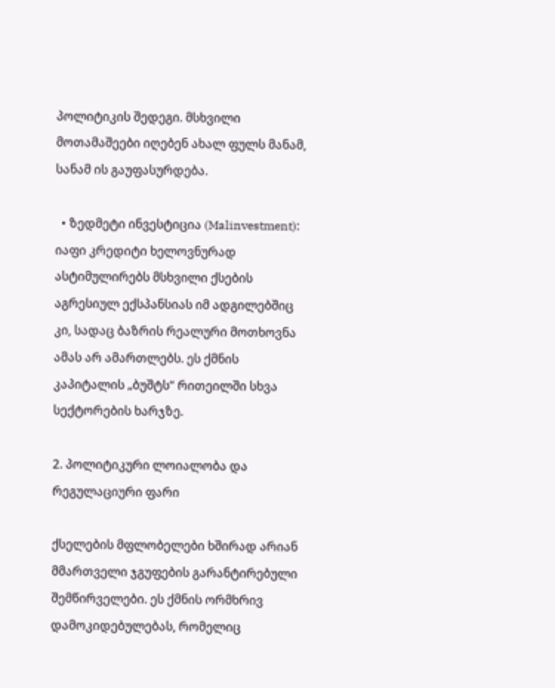პოლიტიკის შედეგი. მსხვილი მოთამაშეები იღებენ ახალ ფულს მანამ, სანამ ის გაუფასურდება.

  • ზედმეტი ინვესტიცია (Malinvestment): იაფი კრედიტი ხელოვნურად ასტიმულირებს მსხვილი ქსების აგრესიულ ექსპანსიას იმ ადგილებშიც კი, სადაც ბაზრის რეალური მოთხოვნა ამას არ ამართლებს. ეს ქმნის კაპიტალის „ბუშტს“ რითეილში სხვა სექტორების ხარჯზე.

2. პოლიტიკური ლოიალობა და რეგულაციური ფარი

ქსელების მფლობელები ხშირად არიან მმართველი ჯგუფების გარანტირებული შემწირველები. ეს ქმნის ორმხრივ დამოკიდებულებას, რომელიც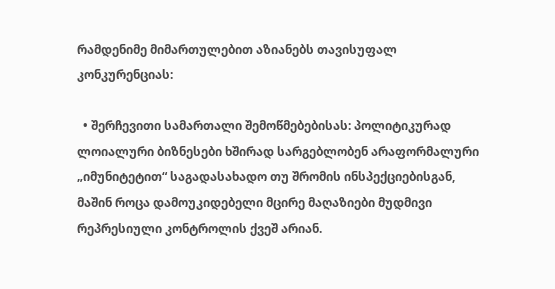რამდენიმე მიმართულებით აზიანებს თავისუფალ კონკურენციას:

  • შერჩევითი სამართალი შემოწმებებისას: პოლიტიკურად ლოიალური ბიზნესები ხშირად სარგებლობენ არაფორმალური „იმუნიტეტით“ საგადასახადო თუ შრომის ინსპექციებისგან, მაშინ როცა დამოუკიდებელი მცირე მაღაზიები მუდმივი რეპრესიული კონტროლის ქვეშ არიან.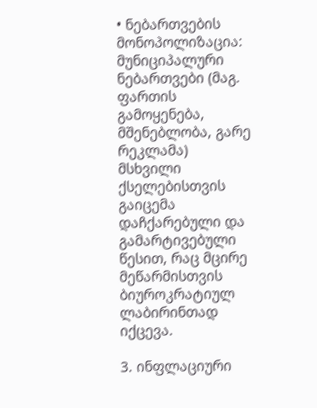• ნებართვების მონოპოლიზაცია: მუნიციპალური ნებართვები (მაგ. ფართის გამოყენება, მშენებლობა, გარე რეკლამა) მსხვილი ქსელებისთვის გაიცემა დაჩქარებული და გამარტივებული წესით, რაც მცირე მეწარმისთვის ბიუროკრატიულ ლაბირინთად იქცევა.

3. ინფლაციური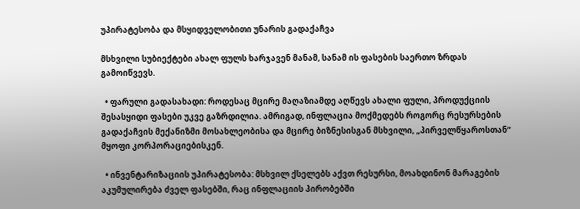უპირატესობა და მსყიდველობითი უნარის გადაქაჩვა

მსხვილი სუბიექტები ახალ ფულს ხარჯავენ მანამ, სანამ ის ფასების საერთო ზრდას გამოიწვევს.

  • ფარული გადასახადი: როდესაც მცირე მაღაზიამდე აღწევს ახალი ფული, პროდუქციის შესასყიდი ფასები უკვე გაზრდილია. ამრიგად, ინფლაცია მოქმედებს როგორც რესურსების გადაქაჩვის მექანიზმი მოსახლეობისა და მცირე ბიზნესისგან მსხვილი, „პირველწყაროსთან“ მყოფი კორპორაციებისკენ.

  • ინვენტარიზაციის უპირატესობა: მსხვილ ქსელებს აქვთ რესურსი, მოახდინონ მარაგების აკუმულირება ძველ ფასებში, რაც ინფლაციის პირობებში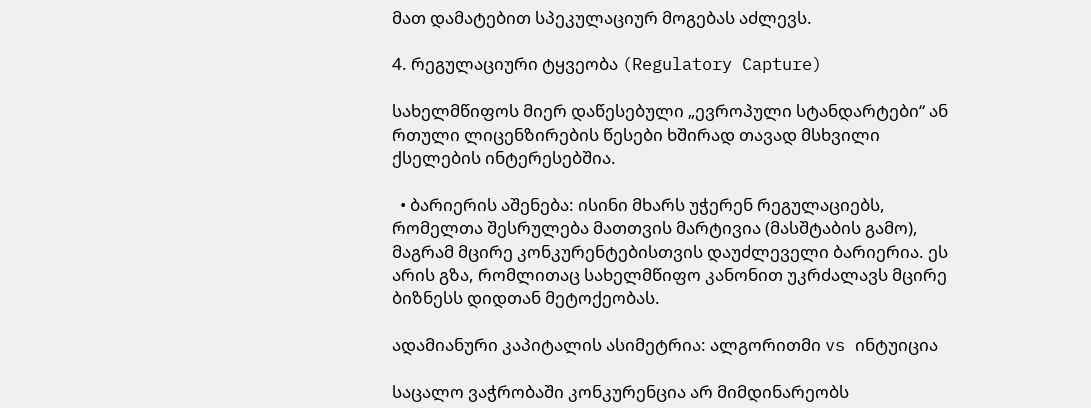მათ დამატებით სპეკულაციურ მოგებას აძლევს.

4. რეგულაციური ტყვეობა (Regulatory Capture)

სახელმწიფოს მიერ დაწესებული „ევროპული სტანდარტები“ ან რთული ლიცენზირების წესები ხშირად თავად მსხვილი ქსელების ინტერესებშია.

  • ბარიერის აშენება: ისინი მხარს უჭერენ რეგულაციებს, რომელთა შესრულება მათთვის მარტივია (მასშტაბის გამო), მაგრამ მცირე კონკურენტებისთვის დაუძლეველი ბარიერია. ეს არის გზა, რომლითაც სახელმწიფო კანონით უკრძალავს მცირე ბიზნესს დიდთან მეტოქეობას.

ადამიანური კაპიტალის ასიმეტრია: ალგორითმი vs ინტუიცია

საცალო ვაჭრობაში კონკურენცია არ მიმდინარეობს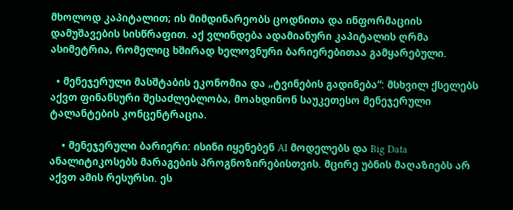მხოლოდ კაპიტალით; ის მიმდინარეობს ცოდნითა და ინფორმაციის დამუშავების სისწრაფით. აქ ვლინდება ადამიანური კაპიტალის ღრმა ასიმეტრია, რომელიც ხშირად ხელოვნური ბარიერებითაა გამყარებული.

  • მენეჯერული მასშტაბის ეკონომია და „ტვინების გადინება“: მსხვილ ქსელებს აქვთ ფინანსური შესაძლებლობა, მოახდინონ საუკეთესო მენეჯერული ტალანტების კონცენტრაცია.

    • მენეჯერული ბარიერი: ისინი იყენებენ AI მოდელებს და Big Data ანალიტიკოსებს მარაგების პროგნოზირებისთვის. მცირე უბნის მაღაზიებს არ აქვთ ამის რესურსი. ეს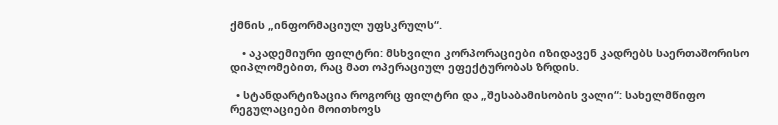ქმნის „ინფორმაციულ უფსკრულს“.

    • აკადემიური ფილტრი: მსხვილი კორპორაციები იზიდავენ კადრებს საერთაშორისო დიპლომებით, რაც მათ ოპერაციულ ეფექტურობას ზრდის.

  • სტანდარტიზაცია როგორც ფილტრი და „შესაბამისობის ვალი“: სახელმწიფო რეგულაციები მოითხოვს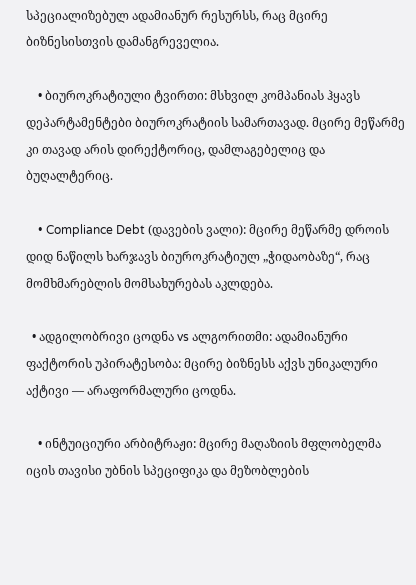სპეციალიზებულ ადამიანურ რესურსს, რაც მცირე ბიზნესისთვის დამანგრეველია.

    • ბიუროკრატიული ტვირთი: მსხვილ კომპანიას ჰყავს დეპარტამენტები ბიუროკრატიის სამართავად. მცირე მეწარმე კი თავად არის დირექტორიც, დამლაგებელიც და ბუღალტერიც.

    • Compliance Debt (დავების ვალი): მცირე მეწარმე დროის დიდ ნაწილს ხარჯავს ბიუროკრატიულ „ჭიდაობაზე“, რაც მომხმარებლის მომსახურებას აკლდება.

  • ადგილობრივი ცოდნა vs ალგორითმი: ადამიანური ფაქტორის უპირატესობა: მცირე ბიზნესს აქვს უნიკალური აქტივი — არაფორმალური ცოდნა.

    • ინტუიციური არბიტრაჟი: მცირე მაღაზიის მფლობელმა იცის თავისი უბნის სპეციფიკა და მეზობლების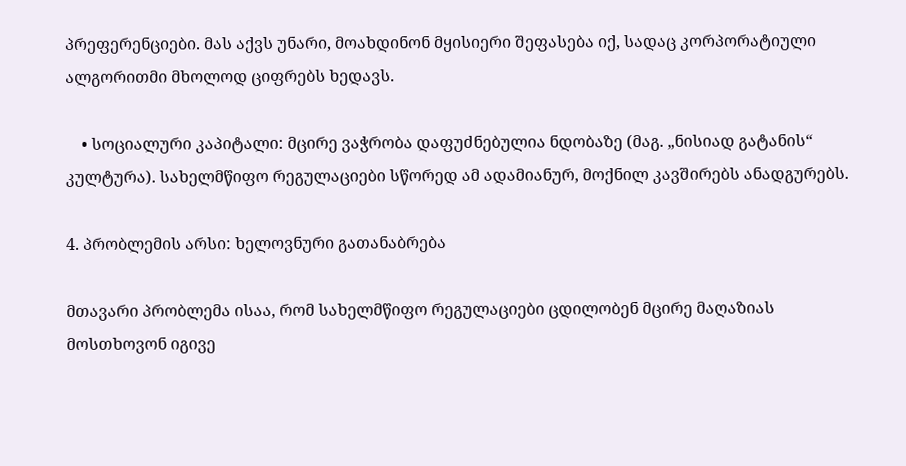პრეფერენციები. მას აქვს უნარი, მოახდინონ მყისიერი შეფასება იქ, სადაც კორპორატიული ალგორითმი მხოლოდ ციფრებს ხედავს.

    • სოციალური კაპიტალი: მცირე ვაჭრობა დაფუძნებულია ნდობაზე (მაგ. „ნისიად გატანის“ კულტურა). სახელმწიფო რეგულაციები სწორედ ამ ადამიანურ, მოქნილ კავშირებს ანადგურებს.

4. პრობლემის არსი: ხელოვნური გათანაბრება

მთავარი პრობლემა ისაა, რომ სახელმწიფო რეგულაციები ცდილობენ მცირე მაღაზიას მოსთხოვონ იგივე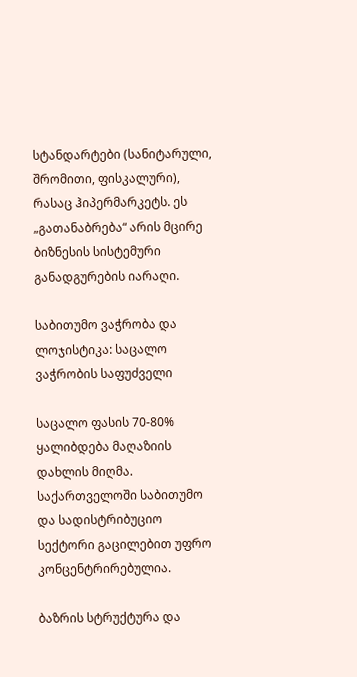სტანდარტები (სანიტარული, შრომითი, ფისკალური), რასაც ჰიპერმარკეტს. ეს „გათანაბრება“ არის მცირე ბიზნესის სისტემური განადგურების იარაღი.

საბითუმო ვაჭრობა და ლოჯისტიკა: საცალო ვაჭრობის საფუძველი

საცალო ფასის 70-80% ყალიბდება მაღაზიის დახლის მიღმა. საქართველოში საბითუმო და სადისტრიბუციო სექტორი გაცილებით უფრო კონცენტრირებულია.

ბაზრის სტრუქტურა და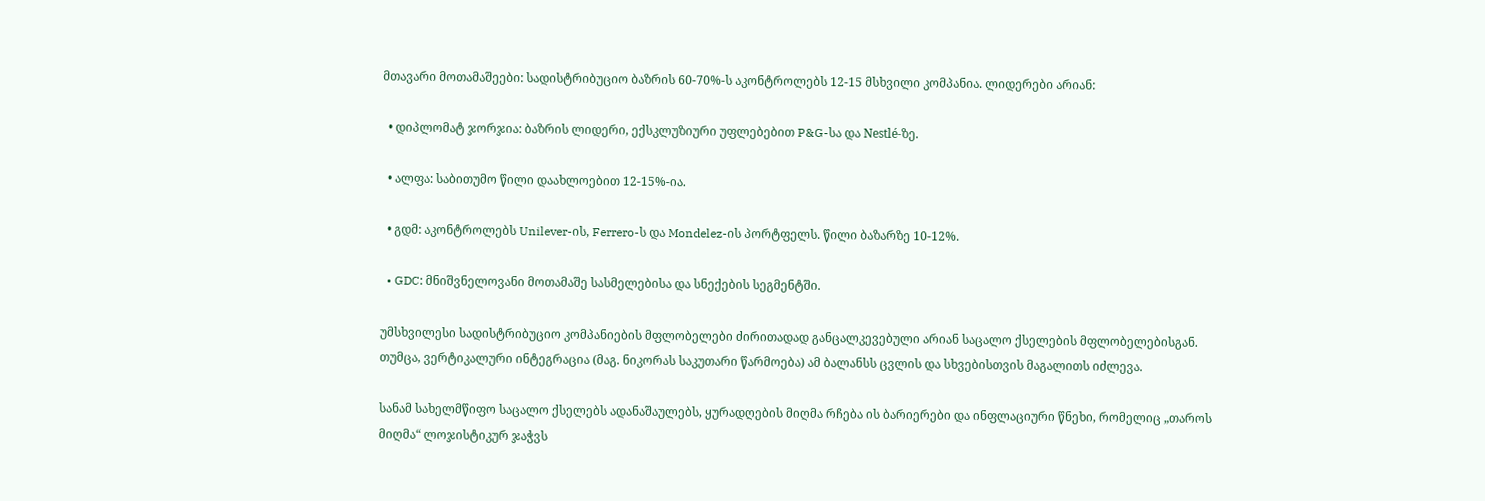მთავარი მოთამაშეები: სადისტრიბუციო ბაზრის 60-70%-ს აკონტროლებს 12-15 მსხვილი კომპანია. ლიდერები არიან:

  • დიპლომატ ჯორჯია: ბაზრის ლიდერი, ექსკლუზიური უფლებებით P&G-სა და Nestlé-ზე.

  • ალფა: საბითუმო წილი დაახლოებით 12-15%-ია.

  • გდმ: აკონტროლებს Unilever-ის, Ferrero-ს და Mondelez-ის პორტფელს. წილი ბაზარზე 10-12%.

  • GDC: მნიშვნელოვანი მოთამაშე სასმელებისა და სნექების სეგმენტში.

უმსხვილესი სადისტრიბუციო კომპანიების მფლობელები ძირითადად განცალკევებული არიან საცალო ქსელების მფლობელებისგან. თუმცა, ვერტიკალური ინტეგრაცია (მაგ. ნიკორას საკუთარი წარმოება) ამ ბალანსს ცვლის და სხვებისთვის მაგალითს იძლევა.

სანამ სახელმწიფო საცალო ქსელებს ადანაშაულებს, ყურადღების მიღმა რჩება ის ბარიერები და ინფლაციური წნეხი, რომელიც „თაროს მიღმა“ ლოჯისტიკურ ჯაჭვს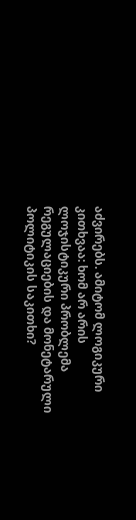აძვირებს. ამიტომ ლოგიკური კითხვაა: ხომ არ არის ლოჯისტიკური პრობლემა რეგულაციების და მონეტარული პოლიტიკის საკითხი?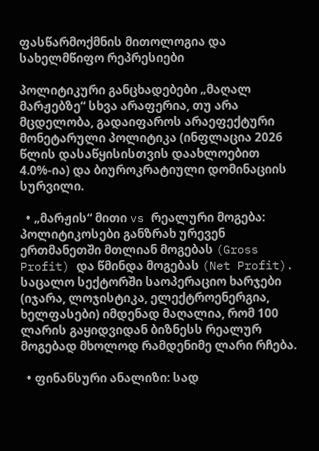ფასწარმოქმნის მითოლოგია და სახელმწიფო რეპრესიები

პოლიტიკური განცხადებები „მაღალ მარჟებზე“ სხვა არაფერია, თუ არა მცდელობა, გადაიფაროს არაეფექტური მონეტარული პოლიტიკა (ინფლაცია 2026 წლის დასაწყისისთვის დაახლოებით 4.0%-ია) და ბიუროკრატიული დომინაციის სურვილი.

  • „მარჟის“ მითი vs რეალური მოგება: პოლიტიკოსები განზრახ ურევენ ერთმანეთში მთლიან მოგებას (Gross Profit) და წმინდა მოგებას (Net Profit). საცალო სექტორში საოპერაციო ხარჯები (იჯარა, ლოჯისტიკა, ელექტროენერგია, ხელფასები) იმდენად მაღალია, რომ 100 ლარის გაყიდვიდან ბიზნესს რეალურ მოგებად მხოლოდ რამდენიმე ლარი რჩება.

  • ფინანსური ანალიზი: სად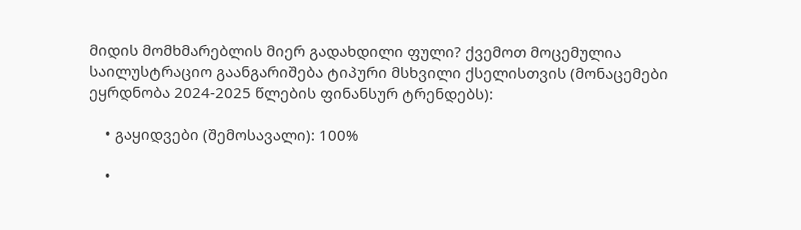მიდის მომხმარებლის მიერ გადახდილი ფული? ქვემოთ მოცემულია საილუსტრაციო გაანგარიშება ტიპური მსხვილი ქსელისთვის (მონაცემები ეყრდნობა 2024-2025 წლების ფინანსურ ტრენდებს):

    • გაყიდვები (შემოსავალი): 100%

    •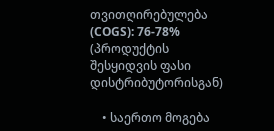თვითღირებულება (COGS): 76-78% (პროდუქტის შესყიდვის ფასი დისტრიბუტორისგან)

    • საერთო მოგება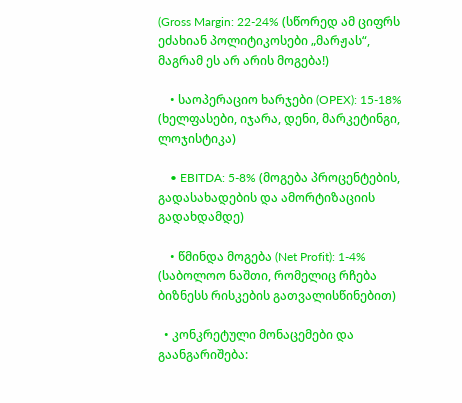(Gross Margin: 22-24% (სწორედ ამ ციფრს ეძახიან პოლიტიკოსები „მარჟას“, მაგრამ ეს არ არის მოგება!)

    • საოპერაციო ხარჯები (OPEX): 15-18% (ხელფასები, იჯარა, დენი, მარკეტინგი, ლოჯისტიკა)

    • EBITDA: 5-8% (მოგება პროცენტების, გადასახადების და ამორტიზაციის გადახდამდე)

    • წმინდა მოგება (Net Profit): 1-4% (საბოლოო ნაშთი, რომელიც რჩება ბიზნესს რისკების გათვალისწინებით)

  • კონკრეტული მონაცემები და გაანგარიშება: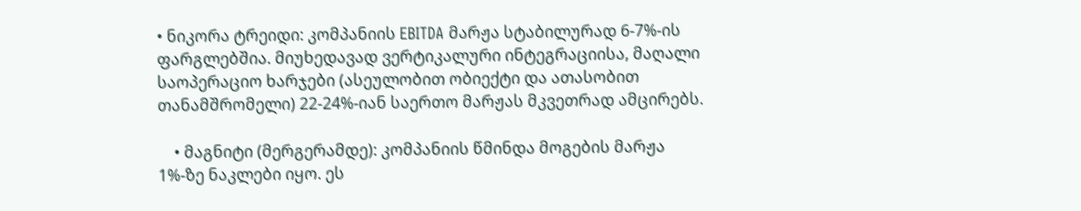• ნიკორა ტრეიდი: კომპანიის EBITDA მარჟა სტაბილურად 6-7%-ის ფარგლებშია. მიუხედავად ვერტიკალური ინტეგრაციისა, მაღალი საოპერაციო ხარჯები (ასეულობით ობიექტი და ათასობით თანამშრომელი) 22-24%-იან საერთო მარჟას მკვეთრად ამცირებს.

    • მაგნიტი (მერგერამდე): კომპანიის წმინდა მოგების მარჟა 1%-ზე ნაკლები იყო. ეს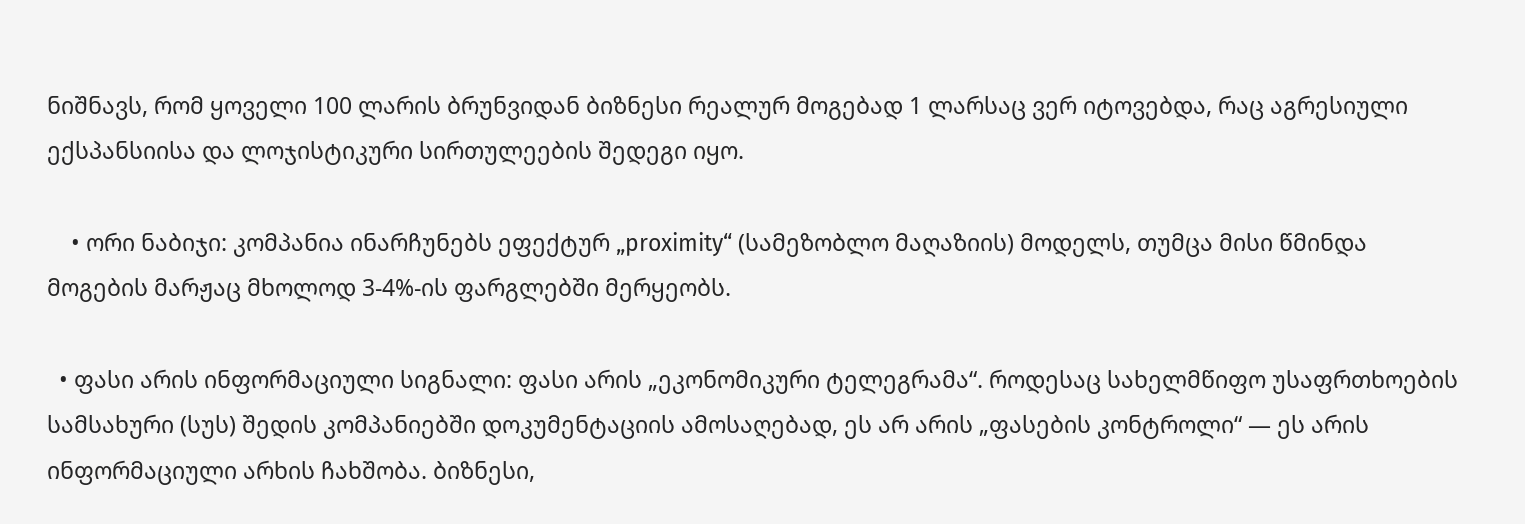ნიშნავს, რომ ყოველი 100 ლარის ბრუნვიდან ბიზნესი რეალურ მოგებად 1 ლარსაც ვერ იტოვებდა, რაც აგრესიული ექსპანსიისა და ლოჯისტიკური სირთულეების შედეგი იყო.

    • ორი ნაბიჯი: კომპანია ინარჩუნებს ეფექტურ „proximity“ (სამეზობლო მაღაზიის) მოდელს, თუმცა მისი წმინდა მოგების მარჟაც მხოლოდ 3-4%-ის ფარგლებში მერყეობს.

  • ფასი არის ინფორმაციული სიგნალი: ფასი არის „ეკონომიკური ტელეგრამა“. როდესაც სახელმწიფო უსაფრთხოების სამსახური (სუს) შედის კომპანიებში დოკუმენტაციის ამოსაღებად, ეს არ არის „ფასების კონტროლი“ — ეს არის ინფორმაციული არხის ჩახშობა. ბიზნესი,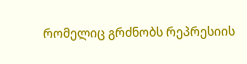რომელიც გრძნობს რეპრესიის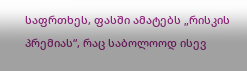საფრთხეს, ფასში ამატებს „რისკის პრემიას“, რაც საბოლოოდ ისევ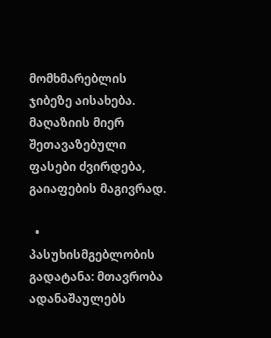მომხმარებლის ჯიბეზე აისახება. მაღაზიის მიერ შეთავაზებული ფასები ძვირდება, გაიაფების მაგივრად.

  • პასუხისმგებლობის გადატანა: მთავრობა ადანაშაულებს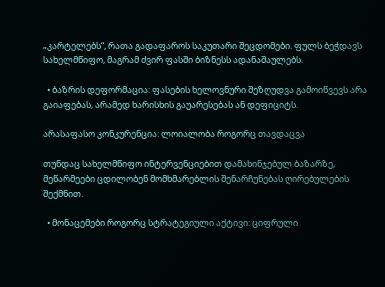„კარტელებს“, რათა გადაფაროს საკუთარი შეცდომები. ფულს ბეჭდავს სახელმწიფო, მაგრამ ძვირ ფასში ბიზნესს ადანაშაულებს.

  • ბაზრის დეფორმაცია: ფასების ხელოვნური შეზღუდვა გამოიწვევს არა გაიაფებას, არამედ ხარისხის გაუარესებას ან დეფიციტს.

არასაფასო კონკურენცია: ლოიალობა როგორც თავდაცვა

თუნდაც სახელმწიფო ინტერვენციებით დამახინჯებულ ბაზარზე, მეწარმეები ცდილობენ მომხმარებლის შენარჩუნებას ღირებულების შექმნით.

  • მონაცემები როგორც სტრატეგიული აქტივი: ციფრული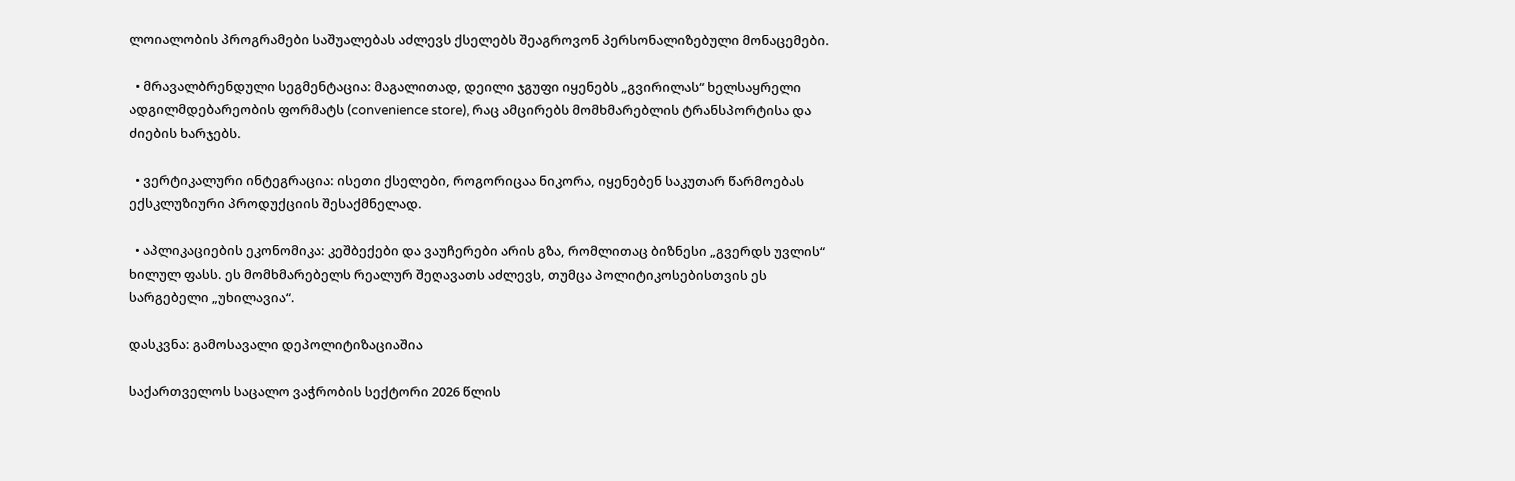ლოიალობის პროგრამები საშუალებას აძლევს ქსელებს შეაგროვონ პერსონალიზებული მონაცემები.

  • მრავალბრენდული სეგმენტაცია: მაგალითად, დეილი ჯგუფი იყენებს „გვირილას“ ხელსაყრელი ადგილმდებარეობის ფორმატს (convenience store), რაც ამცირებს მომხმარებლის ტრანსპორტისა და ძიების ხარჯებს.

  • ვერტიკალური ინტეგრაცია: ისეთი ქსელები, როგორიცაა ნიკორა, იყენებენ საკუთარ წარმოებას ექსკლუზიური პროდუქციის შესაქმნელად.

  • აპლიკაციების ეკონომიკა: კეშბექები და ვაუჩერები არის გზა, რომლითაც ბიზნესი „გვერდს უვლის“ ხილულ ფასს. ეს მომხმარებელს რეალურ შეღავათს აძლევს, თუმცა პოლიტიკოსებისთვის ეს სარგებელი „უხილავია“.

დასკვნა: გამოსავალი დეპოლიტიზაციაშია

საქართველოს საცალო ვაჭრობის სექტორი 2026 წლის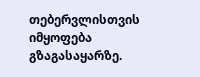თებერვლისთვის იმყოფება გზაგასაყარზე.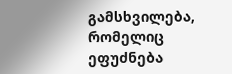გამსხვილება, რომელიც ეფუძნება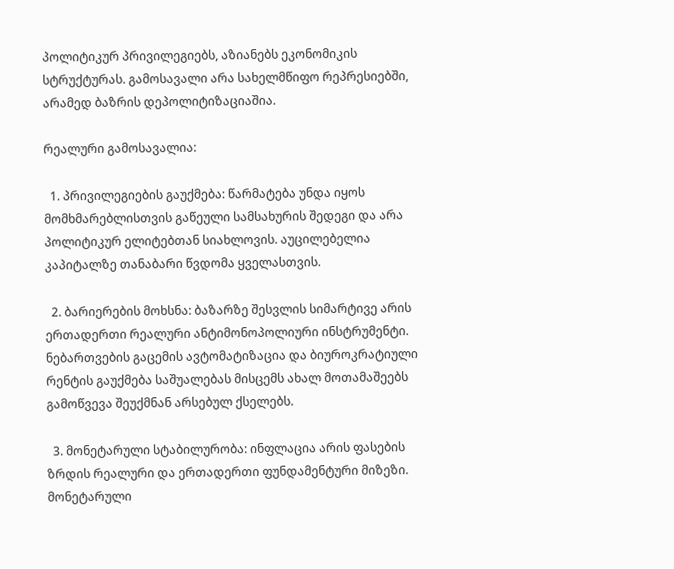პოლიტიკურ პრივილეგიებს, აზიანებს ეკონომიკის სტრუქტურას. გამოსავალი არა სახელმწიფო რეპრესიებში, არამედ ბაზრის დეპოლიტიზაციაშია.

რეალური გამოსავალია:

  1. პრივილეგიების გაუქმება: წარმატება უნდა იყოს მომხმარებლისთვის გაწეული სამსახურის შედეგი და არა პოლიტიკურ ელიტებთან სიახლოვის. აუცილებელია კაპიტალზე თანაბარი წვდომა ყველასთვის.

  2. ბარიერების მოხსნა: ბაზარზე შესვლის სიმარტივე არის ერთადერთი რეალური ანტიმონოპოლიური ინსტრუმენტი. ნებართვების გაცემის ავტომატიზაცია და ბიუროკრატიული რენტის გაუქმება საშუალებას მისცემს ახალ მოთამაშეებს გამოწვევა შეუქმნან არსებულ ქსელებს.

  3. მონეტარული სტაბილურობა: ინფლაცია არის ფასების ზრდის რეალური და ერთადერთი ფუნდამენტური მიზეზი. მონეტარული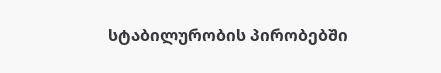სტაბილურობის პირობებში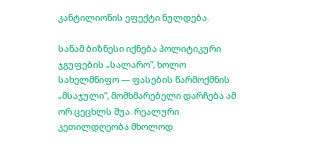კანტილიონის ეფექტი ნულდება.

სანამ ბიზნესი იქნება პოლიტიკური ჯგუფების „სალარო“, ხოლო სახელმწიფო — ფასების წარმოქმნის „მსაჯული“, მომხმარებელი დარჩება ამ ორ ცეცხლს შუა. რეალური კეთილდღეობა მხოლოდ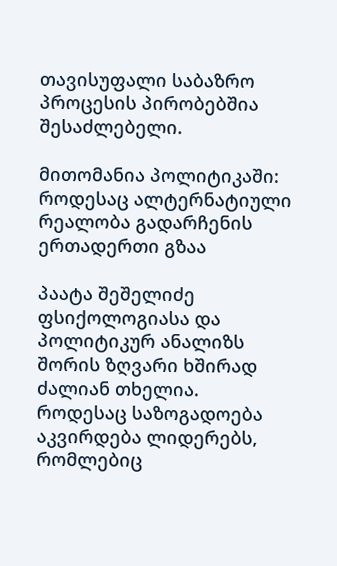თავისუფალი საბაზრო პროცესის პირობებშია შესაძლებელი.

მითომანია პოლიტიკაში: როდესაც ალტერნატიული რეალობა გადარჩენის ერთადერთი გზაა

პაატა შეშელიძე  ფსიქოლოგიასა და პოლიტიკურ ანალიზს შორის ზღვარი ხშირად ძალიან თხელია. როდესაც საზოგადოება აკვირდება ლიდერებს, რომლებიც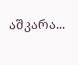აშკარა...